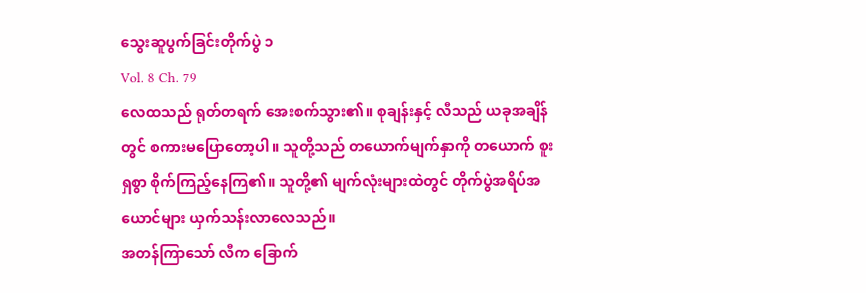သွေးဆူပွက်ခြင်းတိုက်ပွဲ ၁
Vol. 8 Ch. 79
လေထသည် ရုတ်တရက် အေးစက်သွား၏။ စုချန်းနှင့် လီသည် ယခုအချိန်တွင် စကားမပြောတော့ပါ။ သူတို့သည် တယောက်မျက်နှာကို တယောက် စူးရှစွာ စိုက်ကြည့်နေကြ၏။ သူတို့၏ မျက်လုံးများထဲတွင် တိုက်ပွဲအရိပ်အယောင်များ ယှက်သန်းလာလေသည်။
အတန်ကြာသော် လီက ခြောက်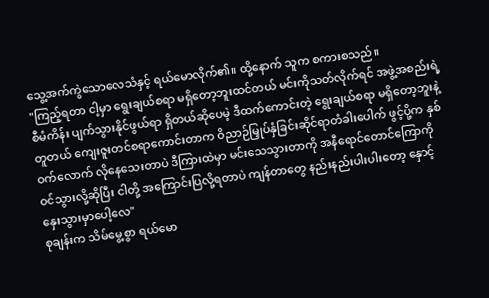သွေ့အက်ကွဲသောလေသံနှင့် ရယ်မောလိုက်၏။ ထို့နောက် သူက စကားစသည်။
"ကြည့်ရတာ ငါ့မှာ ရွေးချယ်စရာ မရှိတော့ဘူးထင်တယ် မင်းကိုသတ်လိုက်ရင် အဖွဲ့အစည်းရဲ့ စီမံကိန်း ပျက်သွားနိုင်ဖွယ်ရာ ရှိတယ်ဆိုပေမဲ့ ဒီထက်ကောင်းတဲ့ ရွေးချယ်စရာ မရှိတော့ဘူးနဲ့ တူတယ် ကျေးဇူးတင်စရာကောင်းတာက ဝိညာဉ်မြှုပ်နှံခြင်းဆိုင်ရာတံခါးပေါက် ဖွင့်ပို့က နှစ်ဝက်လောက် လိုနေသေးတာပဲ ဒီကြားထဲမှာ မင်းသေသွားတာကို အနီရောင်တောင်ကြောကို ဝင်သွားလို့ဆိုပြီး ငါတို့ အကြောင်းပြလို့ရတာပဲ ကျန်တာတွေ နည်းနည်းပါးပါးတော့ နှောင့်နှေးသွားမှာပေါ့လေ"
စုချန်းက သိမ်မွေ့စွာ ရယ်မော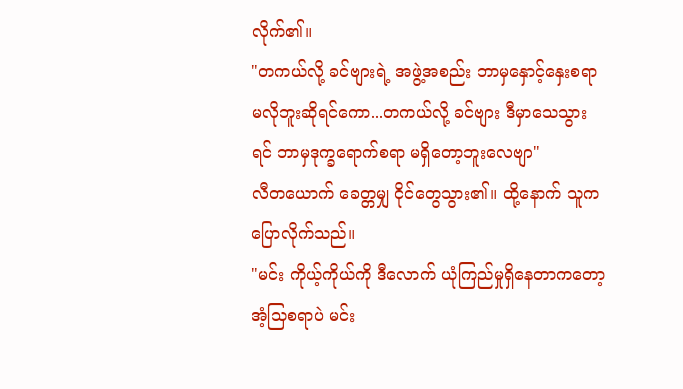လိုက်၏။
"တကယ်လို့ ခင်ဗျားရဲ့ အဖွဲ့အစည်း ဘာမှနှောင့်နှေးစရာ မလိုဘူးဆိုရင်ကော...တကယ်လို့ ခင်ဗျား ဒီမှာသေသွားရင် ဘာမှဒုက္ခရောက်စရာ မရှိတော့ဘူးလေဗျာ"
လီတယောက် ခေတ္တမျှ ငိုင်တွေသွား၏။ ထို့နောက် သူက ပြောလိုက်သည်။
"မင်း ကိုယ့်ကိုယ်ကို ဒီလောက် ယုံကြည်မှုရှိနေတာကတော့ အံ့သြစရာပဲ မင်း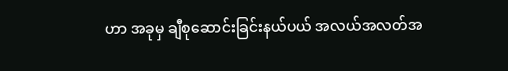ဟာ အခုမှ ချီစုဆောင်းခြင်းနယ်ပယ် အလယ်အလတ်အ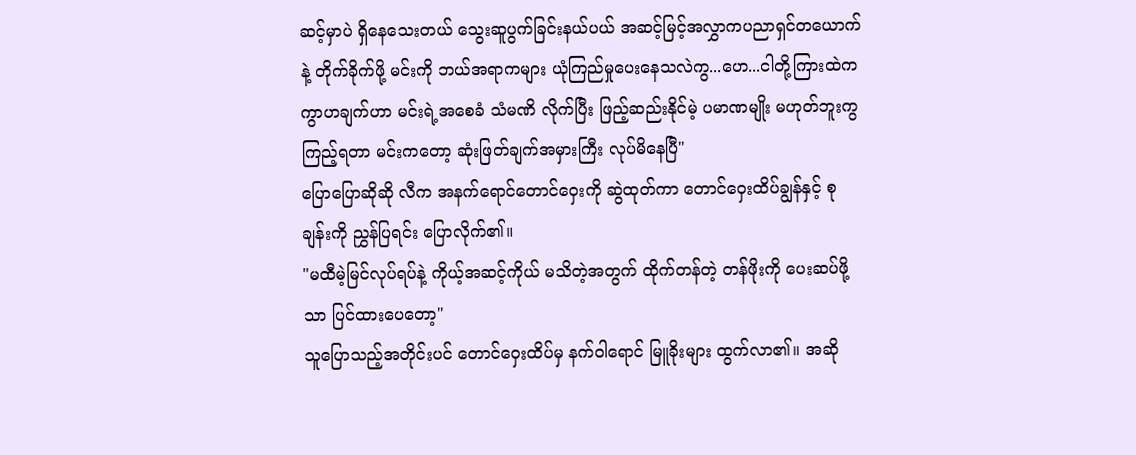ဆင့်မှာပဲ ရှိနေသေးတယ် သွေးဆူပွက်ခြင်းနယ်ပယ် အဆင့်မြင့်အလွှာကပညာရှင်တယောက်နဲ့ တိုက်ခိုက်ဖို့ မင်းကို ဘယ်အရာကများ ယုံကြည်မှုပေးနေသလဲကွ...ဟေ...ငါတို့ကြားထဲက ကွာဟချက်ဟာ မင်းရဲ့အစေခံ သံမဏိ လိုက်ပြီး ဖြည့်ဆည်းနိုင်မဲ့ ပမာဏမျိုး မဟုတ်ဘူးကွ ကြည့်ရတာ မင်းကတော့ ဆုံးဖြတ်ချက်အမှားကြီး လုပ်မိနေပြီ"
ပြောပြောဆိုဆို လီက အနက်ရောင်တောင်ဝှေးကို ဆွဲထုတ်ကာ တောင်ဝှေးထိပ်ချွန်နှင့် စုချန်းကို ညွှန်ပြရင်း ပြောလိုက်၏။
"မထီမဲ့မြင်လုပ်ရပ်နဲ့ ကိုယ့်အဆင့်ကိုယ် မသိတဲ့အတွက် ထိုက်တန်တဲ့ တန်ဖိုးကို ပေးဆပ်ဖို့သာ ပြင်ထားပေတော့"
သူပြောသည့်အတိုင်းပင် တောင်ဝှေးထိပ်မှ နက်ဝါရောင် မြူခိုးများ ထွက်လာ၏။ အဆို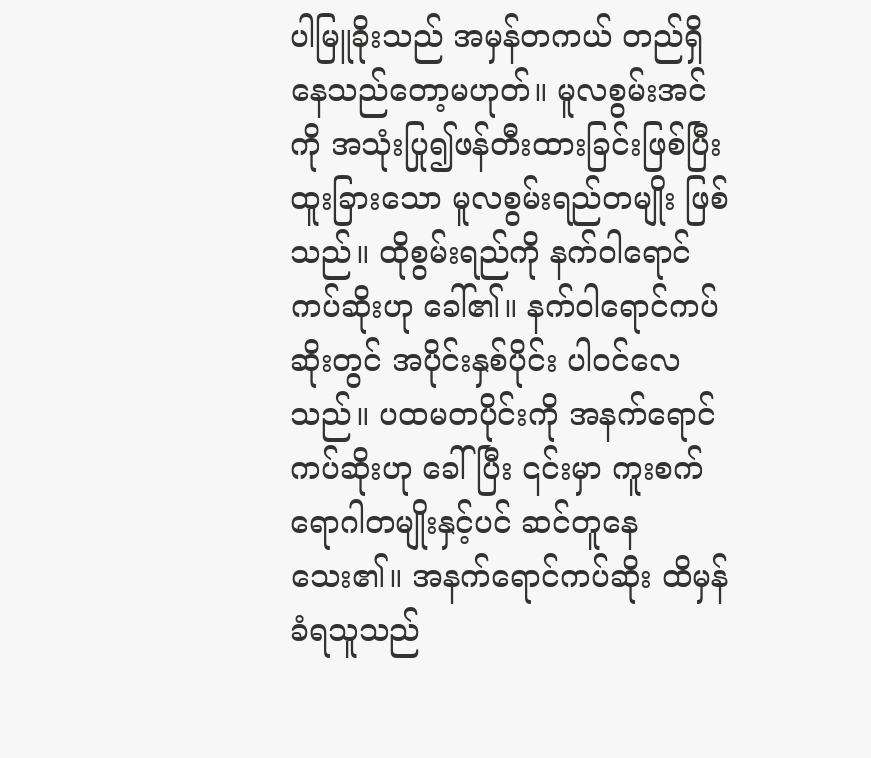ပါမြူခိုးသည် အမှန်တကယ် တည်ရှိနေသည်တော့မဟုတ်။ မူလစွမ်းအင်ကို အသုံးပြု၍ဖန်တီးထားခြင်းဖြစ်ပြီး ထူးခြားသော မူလစွမ်းရည်တမျိုး ဖြစ်သည်။ ထိုစွမ်းရည်ကို နက်ဝါရောင်ကပ်ဆိုးဟု ခေါ်၏။ နက်ဝါရောင်ကပ်ဆိုးတွင် အပိုင်းနှစ်ပိုင်း ပါဝင်လေသည်။ ပထမတပိုင်းကို အနက်ရောင်ကပ်ဆိုးဟု ခေါ်ပြီး ၎င်းမှာ ကူးစက်ရောဂါတမျိုးနှင့်ပင် ဆင်တူနေသေး၏။ အနက်ရောင်ကပ်ဆိုး ထိမှန်ခံရသူသည်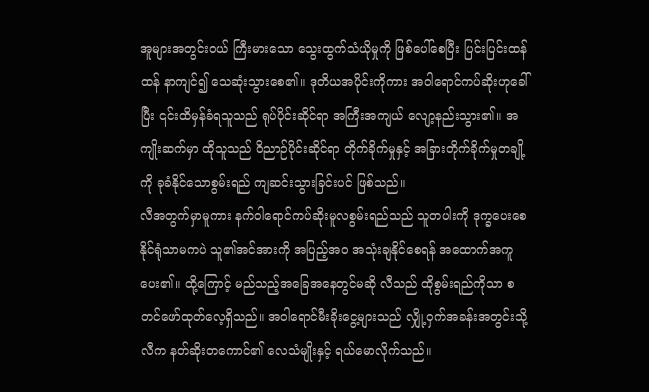အူများအတွင်းဝယ် ကြီးမားသော သွေးထွက်သံယိုမှုကို ဖြစ်ပေါ်စေပြီး ပြင်းပြင်းထန်ထန် နာကျင်၍ သေဆုံးသွားစေ၏။ ဒုတိယအပိုင်းကိုကား အဝါရောင်ကပ်ဆိုးဟုခေါ်ပြီး ၎င်းထိမှန်ခံရသူသည် ရုပ်ပိုင်းဆိုင်ရာ အကြီးအကျယ် လျော့နည်းသွား၏။ အကျိုးဆက်မှာ ထိုသူသည် ဝိညာဉ်ပိုင်းဆိုင်ရာ တိုက်ခိုက်မှုနှင့် အခြားတိုက်ခိုက်မှုတချို့ကို ခုခံနိုင်သောစွမ်းရည် ကျဆင်းသွားခြင်းပင် ဖြစ်သည်။
လီအတွက်မှာမူကား နက်ဝါရောင်ကပ်ဆိုးမူလစွမ်းရည်သည် သူတပါးကို ဒုက္ခပေးစေနိုင်ရုံသာမကပဲ သူ၏အင်အားကို အပြည့်အဝ အသုံးချနိုင်စေရန် အထောက်အကူ ပေး၏။ ထို့ကြောင့် မည်သည့်အခြေအနေတွင်မဆို လီသည် ထိုစွမ်းရည်ကိုသာ စတင်ဖော်ထုတ်လေ့ရှိသည်။ အဝါရောင်မီးခိုးငွေ့များသည် လျှို့ဝှက်အခန်းအတွင်းသို့ လီက နတ်ဆိုးတကောင်၏ လေသံမျိုးနှင့် ရယ်မောလိုက်သည်။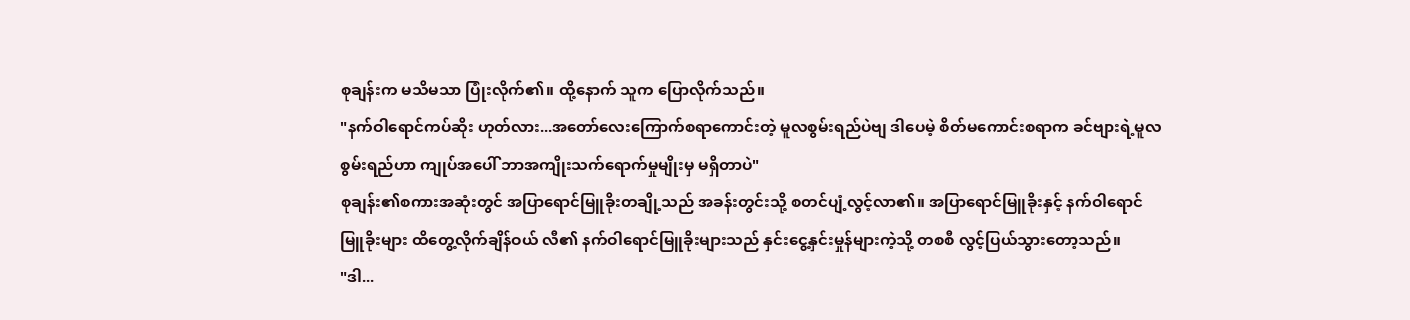စုချန်းက မသိမသာ ပြုံးလိုက်၏။ ထို့နောက် သူက ပြောလိုက်သည်။
"နက်ဝါရောင်ကပ်ဆိုး ဟုတ်လား...အတော်လေးကြောက်စရာကောင်းတဲ့ မူလစွမ်းရည်ပဲဗျ ဒါပေမဲ့ စိတ်မကောင်းစရာက ခင်ဗျားရဲ့မူလစွမ်းရည်ဟာ ကျုပ်အပေါ် ဘာအကျိုးသက်ရောက်မှုမျိုးမှ မရှိတာပဲ"
စုချန်း၏စကားအဆုံးတွင် အပြာရောင်မြူခိုးတချို့သည် အခန်းတွင်းသို့ စတင်ပျံ့လွင့်လာ၏။ အပြာရောင်မြူခိုးနှင့် နက်ဝါရောင်မြူခိုးများ ထိတွေ့လိုက်ချိန်ဝယ် လီ၏ နက်ဝါရောင်မြူခိုးများသည် နှင်းငွေ့နှင်းမှုန်များကဲ့သို့ တစစီ လွင့်ပြယ်သွားတော့သည်။
"ဒါ...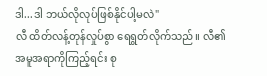ဒါ...ဒါ ဘယ်လိုလုပ်ဖြစ်နိုင်ပါ့မလဲ"
လီ ထိတ်လန့်တုန်လှုပ်စွာ ရေရွတ်လိုက်သည်။ လီ၏အမူအရာကိုကြည့်ရင်း စု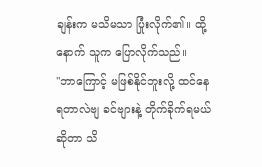ချန်းက မသိမသာ ပြုံးလိုက်၏။ ထို့နောက် သူက ပြောလိုက်သည်။
"ဘာကြောင့် မဖြစ်နိုင်ဘူးလို့ ထင်နေရတာလဲဗျ ခင်ဗျားနဲ့ တိုက်ခိုက်ရမယ်ဆိုတာ သိ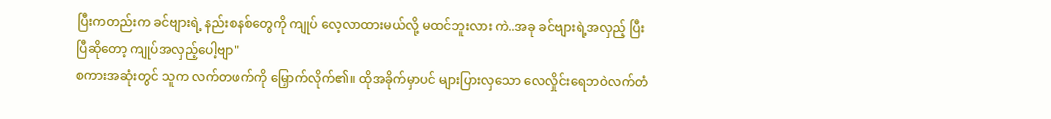ပြီးကတည်းက ခင်ဗျားရဲ့ နည်းစနစ်တွေကို ကျုပ် လေ့လာထားမယ်လို့ မထင်ဘူးလား ကဲ..အခု ခင်ဗျားရဲ့အလှည့် ပြီးပြီဆိုတော့ ကျုပ်အလှည့်ပေါ့ဗျာ"
စကားအဆုံးတွင် သူက လက်တဖက်ကို မြှောက်လိုက်၏။ ထိုအခိုက်မှာပင် များပြားလှသော လေလှိုင်းရေဘဝဲလက်တံ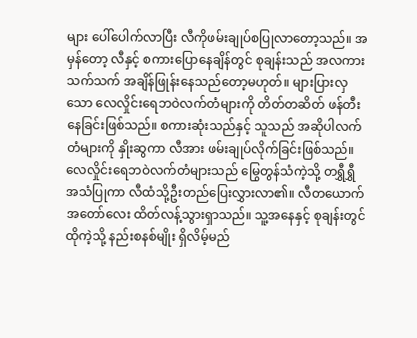များ ပေါ်ပေါက်လာပြီး လီကိုဖမ်းချုပ်စပြုလာတော့သည်။ အမှန်တော့ လီနှင့် စကားပြောနေချိန်တွင် စုချန်းသည် အလကားသက်သက် အချိန်ဖြုန်းနေသည်တော့မဟုတ်။ များပြားလှသော လေလှိုင်းရေဘဝဲလက်တံများကို တိတ်တဆိတ် ဖန်တီးနေခြင်းဖြစ်သည်။ စကားဆုံးသည်နှင့် သူသည် အဆိုပါလက်တံများကို နှိုးဆွကာ လီအား ဖမ်းချုပ်လိုက်ခြင်းဖြစ်သည်။
လေလှိုင်းရေဘဝဲလက်တံများသည် မြွေတွန်သံကဲ့သို့ တရွှီရွှီ အသံပြုကာ လီထံသို့ဦးတည်ပြေးလွှားလာ၏။ လီတယောက် အတော်လေး ထိတ်လန့်သွားရှာသည်။ သူ့အနေနှင့် စုချန်းတွင် ထိုကဲ့သို့ နည်းစနစ်မျိုး ရှိလိမ့်မည်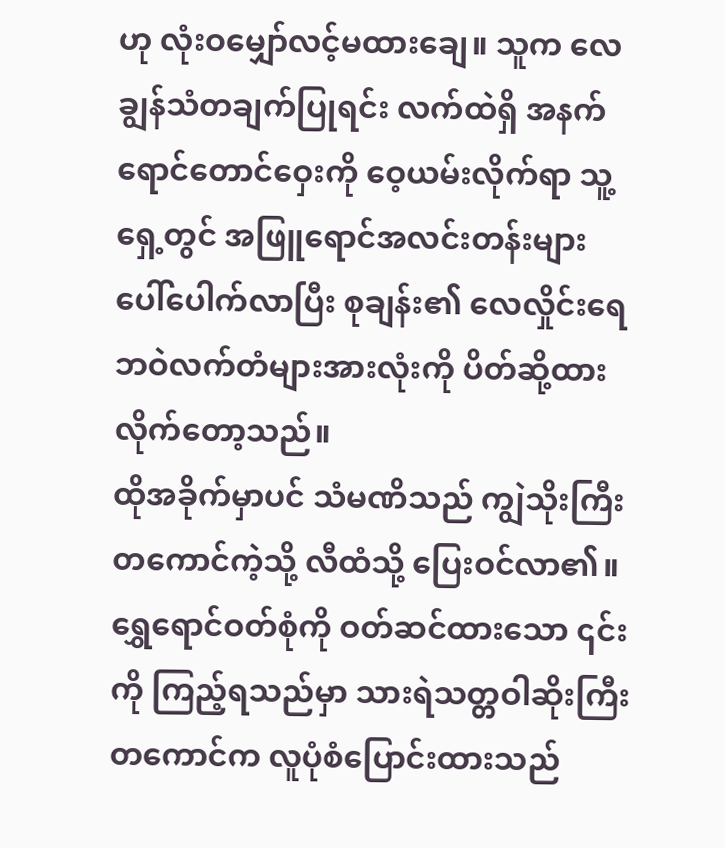ဟု လုံးဝမျှော်လင့်မထားချေ။ သူက လေချွန်သံတချက်ပြုရင်း လက်ထဲရှိ အနက်ရောင်တောင်ဝှေးကို ဝေ့ယမ်းလိုက်ရာ သူ့ရှေ့တွင် အဖြူရောင်အလင်းတန်းများ ပေါ်ပေါက်လာပြီး စုချန်း၏ လေလှိုင်းရေဘဝဲလက်တံများအားလုံးကို ပိတ်ဆို့ထားလိုက်တော့သည်။
ထိုအခိုက်မှာပင် သံမဏိသည် ကျွဲသိုးကြီးတကောင်ကဲ့သို့ လီထံသို့ ပြေးဝင်လာ၏။ ရွှေရောင်ဝတ်စုံကို ဝတ်ဆင်ထားသော ၎င်းကို ကြည့်ရသည်မှာ သားရဲသတ္တဝါဆိုးကြီးတကောင်က လူပုံစံပြောင်းထားသည်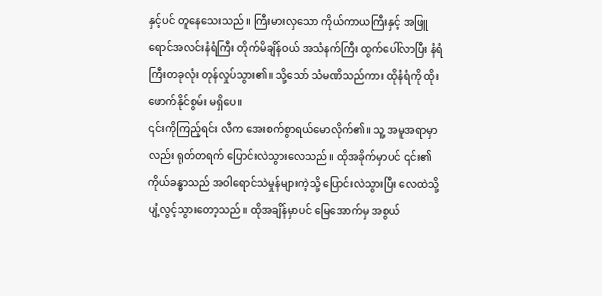နှင့်ပင် တူနေသေးသည်။ ကြီးမားလှသော ကိုယ်ကာယကြီးနှင့် အဖြူရောင်အလင်းနံရံကြီး တိုက်မိချိန်ဝယ် အသံနက်ကြီး ထွက်ပေါ်လာပြီး နံရံကြီးတခုလုံး တုန်လှုပ်သွား၏။ သို့သော် သံမဏိသည်ကား ထိုနံရံကို ထိုးဖောက်နိုင်စွမ်း မရှိပေ။
၎င်းကိုကြည့်ရင်း လီက အေးစက်စွာရယ်မောလိုက်၏။ သူ့ အမူအရာမှာလည်း ရုတ်တရက် ပြောင်းလဲသွားလေသည်။ ထိုအခိုက်မှာပင် ၎င်း၏ကိုယ်ခန္ဓာသည် အဝါရောင်သဲမှုန်များကဲ့သို့ ပြောင်းလဲသွားပြီး လေထဲသို့ ပျံ့လွင့်သွားတော့သည်။ ထိုအချိန်မှာပင် မြေအောက်မှ အစွယ်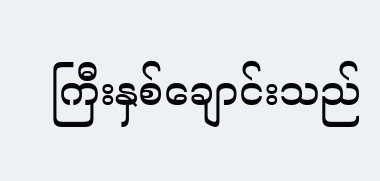ကြီးနှစ်ချောင်းသည်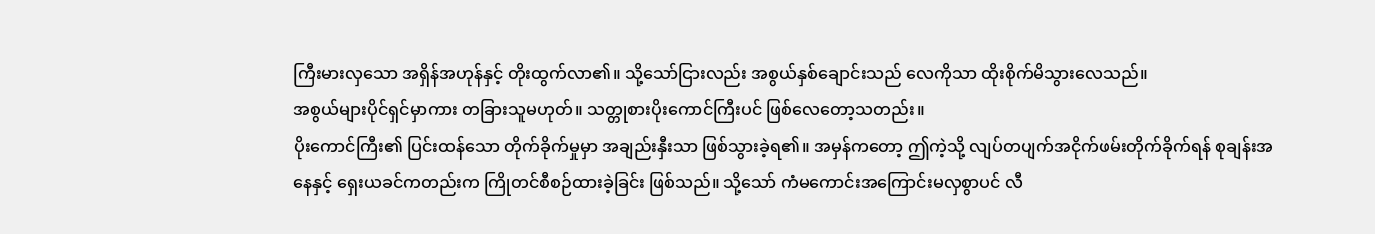ကြီးမားလှသော အရှိန်အဟုန်နှင့် တိုးထွက်လာ၏။ သို့သော်ငြားလည်း အစွယ်နှစ်ချောင်းသည် လေကိုသာ ထိုးစိုက်မိသွားလေသည်။
အစွယ်များပိုင်ရှင်မှာကား တခြားသူမဟုတ်။ သတ္တုစားပိုးကောင်ကြီးပင် ဖြစ်လေတော့သတည်း။
ပိုးကောင်ကြီး၏ ပြင်းထန်သော တိုက်ခိုက်မှုမှာ အချည်းနှီးသာ ဖြစ်သွားခဲ့ရ၏။ အမှန်ကတော့ ဤကဲ့သို့ လျပ်တပျက်အငိုက်ဖမ်းတိုက်ခိုက်ရန် စုချန်းအနေနှင့် ရှေးယခင်ကတည်းက ကြိုတင်စီစဉ်ထားခဲ့ခြင်း ဖြစ်သည်။ သို့သော် ကံမကောင်းအကြောင်းမလှစွာပင် လီ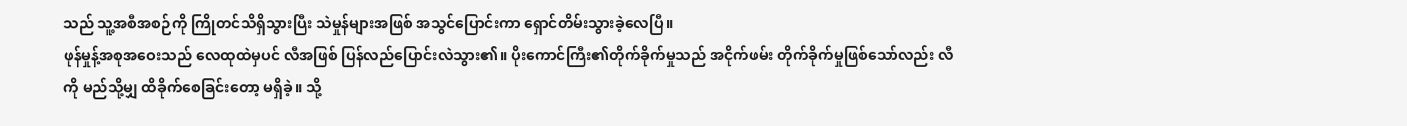သည် သူ့အစီအစဉ်ကို ကြိုတင်သိရှိသွားပြီး သဲမှုန်များအဖြစ် အသွင်ပြောင်းကာ ရှောင်တိမ်းသွားခဲ့လေပြီ။
ဖုန်မှုန့်အစုအဝေးသည် လေထုထဲမှပင် လီအဖြစ် ပြန်လည်ပြောင်းလဲသွား၏။ ပိုးကောင်ကြီး၏တိုက်ခိုက်မှုသည် အငိုက်ဖမ်း တိုက်ခိုက်မှုဖြစ်သော်လည်း လီကို မည်သို့မျှ ထိခိုက်စေခြင်းတော့ မရှိခဲ့။ သို့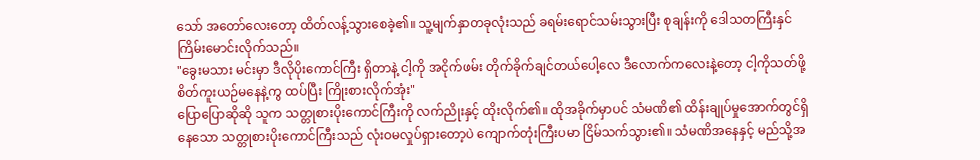သော် အတော်လေးတော့ ထိတ်လန့်သွားစေခဲ့၏။ သူ့မျက်နှာတခုလုံးသည် ခရမ်းရောင်သမ်းသွားပြီး စုချန်းကို ဒေါသတကြီးနှင်ကြိမ်းမောင်းလိုက်သည်။
"ခွေးမသား မင်းမှာ ဒီလိုပိုးကောင်ကြီး ရှိတာနဲ့ ငါ့ကို အငိုက်ဖမ်း တိုက်ခိုက်ချင်တယ်ပေါ့လေ ဒီလောက်ကလေးနဲ့တော့ ငါ့ကိုသတ်ဖို့ စိတ်ကူးယဉ်မနေနဲ့ကွ ထပ်ပြီး ကြိုးစားလိုက်အုံး"
ပြောပြောဆိုဆို သူက သတ္တုစားပိုးကောင်ကြီးကို လက်ညိုးနှင့် ထိုးလိုက်၏။ ထိုအခိုက်မှာပင် သံမဏိ၏ ထိန်းချုပ်မှုအောက်တွင်ရှိနေသော သတ္တုစားပိုးကောင်ကြီးသည် လုံးဝမလှုပ်ရှားတော့ပဲ ကျောက်တုံးကြီးပမာ ငြိမ်သက်သွား၏။ သံမဏိအနေနှင့် မည်သို့အ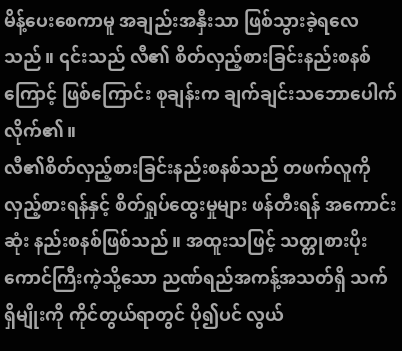မိန့်ပေးစေကာမူ အချည်းအနှီးသာ ဖြစ်သွားခဲ့ရလေသည်။ ၎င်းသည် လီ၏ စိတ်လှည့်စားခြင်းနည်းစနစ်ကြောင့် ဖြစ်ကြောင်း စုချန်းက ချက်ချင်းသဘောပေါက်လိုက်၏။
လီ၏စိတ်လှည့်စားခြင်းနည်းစနစ်သည် တဖက်လူကို လှည့်စားရန်နှင့် စိတ်ရှုပ်ထွေးမှုများ ဖန်တီးရန် အကောင်းဆုံး နည်းစနစ်ဖြစ်သည်။ အထူးသဖြင့် သတ္တုစားပိုးကောင်ကြီးကဲ့သို့သော ညဏ်ရည်အကန့်အသတ်ရှိ သက်ရှိမျိုးကို ကိုင်တွယ်ရာတွင် ပို၍ပင် လွယ်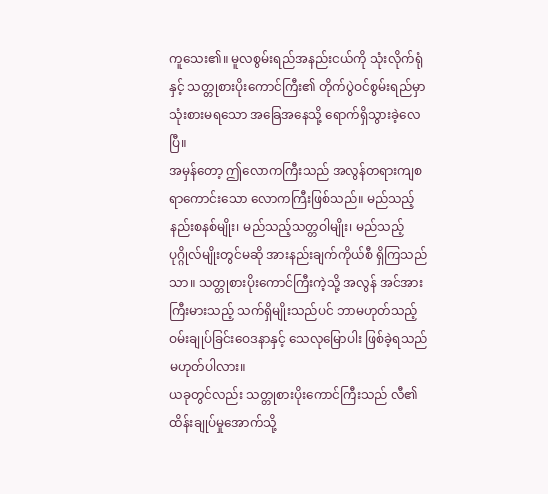ကူသေး၏။ မူလစွမ်းရည်အနည်းငယ်ကို သုံးလိုက်ရုံနှင့် သတ္တုစားပိုးကောင်ကြီး၏ တိုက်ပွဲဝင်စွမ်းရည်မှာ သုံးစားမရသော အခြေအနေသို့ ရောက်ရှိသွားခဲ့လေပြီ။
အမှန်တော့ ဤလောကကြီးသည် အလွန်တရားကျစရာကောင်းသော လောကကြီးဖြစ်သည်။ မည်သည့်နည်းစနစ်မျိုး၊ မည်သည့်သတ္တဝါမျိုး၊ မည်သည့်ပုဂ္ဂိုလ်မျိုးတွင်မဆို အားနည်းချက်ကိုယ်စီ ရှိကြသည်သာ။ သတ္တုစားပိုးကောင်ကြီးကဲ့သို့ အလွန် အင်အားကြီးမားသည့် သက်ရှိမျိုးသည်ပင် ဘာမဟုတ်သည့် ဝမ်းချုပ်ခြင်းဝေဒနာနှင့် သေလုမြောပါး ဖြစ်ခဲ့ရသည် မဟုတ်ပါလား။
ယခုတွင်လည်း သတ္တုစားပိုးကောင်ကြီးသည် လီ၏ ထိန်းချုပ်မှုအောက်သို့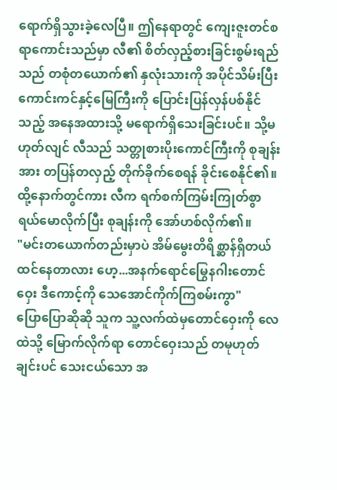ရောက်ရှိသွားခဲ့လေပြီ။ ဤနေရာတွင် ကျေးဇူးတင်စရာကောင်းသည်မှာ လီ၏ စိတ်လှည့်စားခြင်းစွမ်းရည်သည် တစုံတယောက်၏ နှလုံးသားကို အပိုင်သိမ်းပြီး ကောင်းကင်နှင့်မြေကြီးကို ပြောင်းပြန်လှန်ပစ်နိုင်သည့် အနေအထားသို့ မရောက်ရှိသေးခြင်းပင်။ သို့မဟုတ်လျင် လီသည် သတ္တုစားပိုးကောင်ကြီးကို စုချန်းအား တပြန်တလှည့် တိုက်ခိုက်စေရန် ခိုင်းစေနိုင်၏။
ထို့နောက်တွင်ကား လီက ရက်စက်ကြမ်းကြုတ်စွာ ရယ်မောလိုက်ပြီး စုချန်းကို အော်ဟစ်လိုက်၏။
"မင်းတယောက်တည်းမှာပဲ အိမ်မွေးတိရိစ္ဆာန်ရှိတယ် ထင်နေတာလား ဟေ့...အနက်ရောင်မြွေနဂါးတောင်ဝှေး ဒီကောင့်ကို သေအောင်ကိုက်ကြစမ်းကွာ"
ပြောပြောဆိုဆို သူက သူ့လက်ထဲမှတောင်ဝှေးကို လေထဲသို့ မြောက်လိုက်ရာ တောင်ဝှေးသည် တမုဟုတ်ချင်းပင် သေးငယ်သော အ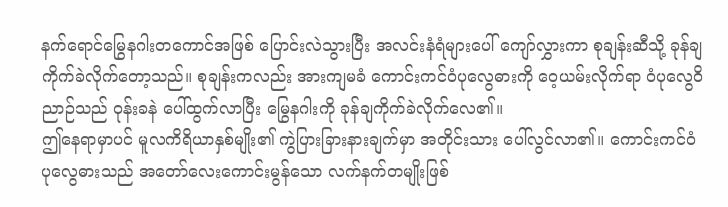နက်ရောင်မြွေနဂါးတကောင်အဖြစ် ပြောင်းလဲသွားပြီး အလင်းနံရံများပေါ် ကျော်လွှားကာ စုချန်းဆီသို့ ခုန်ချကိုက်ခဲလိုက်တော့သည်။ စုချန်းကလည်း အားကျမခံ ကောင်းကင်ဝံပုလွေဓားကို ဝေ့ယမ်းလိုက်ရာ ဝံပုလွေဝိညာဉ်သည် ဝုန်းခနဲ ပေါ်ထွက်လာပြီး မြွေနဂါးကို ခုန်ချကိုက်ခဲလိုက်လေ၏။
ဤနေရာမှာပင် မူလကိရိယာနှစ်မျိုး၏ ကွဲပြားခြားနားချက်မှာ အတိုင်းသား ပေါ်လွင်လာ၏။ ကောင်းကင်ဝံပုလွေဓားသည် အတော်လေးကောင်းမွန်သော လက်နက်တမျိုးဖြစ်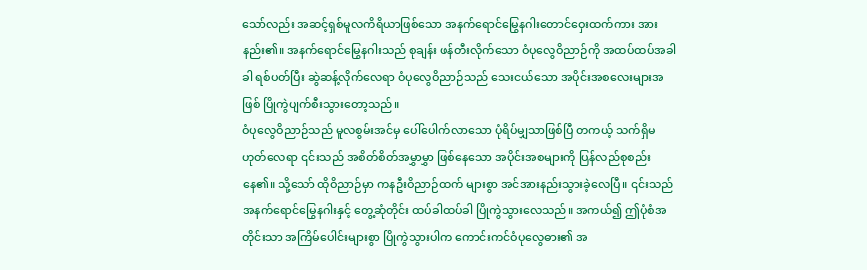သော်လည်း အဆင့်ရှစ်မူလကိရိယာဖြစ်သော အနက်ရောင်မြွေနဂါးတောင်ဝှေးထက်ကား အားနည်း၏။ အနက်ရောင်မြွေနဂါးသည် စုချန်း ဖန်တီးလိုက်သော ဝံပုလွေဝိညာဉ်ကို အထပ်ထပ်အခါခါ ရစ်ပတ်ပြီး ဆွဲဆန့်လိုက်လေရာ ဝံပုလွေဝိညာဉ်သည် သေးငယ်သော အပိုင်းအစလေးများအဖြစ် ပြိုကွဲပျက်စီးသွားတော့သည်။
ဝံပုလွေဝိညာဉ်သည် မူလစွမ်းအင်မှ ပေါ်ပေါက်လာသော ပုံရိပ်မျှသာဖြစ်ပြီ တကယ့် သက်ရှိမဟုတ်လေရာ ၎င်းသည် အစိတ်စိတ်အမွှာမွှာ ဖြစ်နေသော အပိုင်းအစများကို ပြန်လည်စုစည်းနေ၏။ သို့သော် ထိုဝိညာဉ်မှာ ကနဦးဝိညာဉ်ထက် များစွာ အင်အားနည်းသွားခဲ့လေပြီ။ ၎င်းသည် အနက်ရောင်မြွေနဂါးနှင့် တွေ့ဆုံတိုင်း ထပ်ခါထပ်ခါ ပြိုကွဲသွားလေသည်။ အကယ်၍ ဤပုံစံအတိုင်းသာ အကြိမ်ပေါင်းများစွာ ပြိုကွဲသွားပါက ကောင်းကင်ဝံပုလွေဓား၏ အ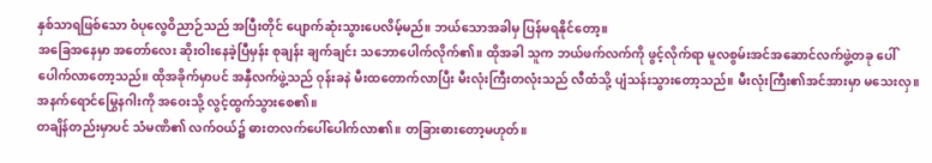နှစ်သာရဖြစ်သော ဝံပုလွေဝိညာဉ်သည် အပြီးတိုင် ပျောက်ဆုံးသွားပေလိမ့်မည်။ ဘယ်သောအခါမှ ပြန်မရနိုင်တော့။
အခြေအနေမှာ အတော်လေး ဆိုးဝါးနေခဲ့ပြီမှန်း စုချန်း ချက်ချင်း သဘောပေါက်လိုက်၏။ ထိုအခါ သူက ဘယ်ဖက်လက်ကို ဖွင့်လိုက်ရာ မူလစွမ်းအင်အဆောင်လက်ဖွဲ့တခု ပေါ်ပေါက်လာတော့သည်။ ထိုအခိုက်မှာပင် အနှီလက်ဖွဲ့သည် ဝုန်းခနဲ မီးထတောက်လာပြီး မီးလုံးကြီးတလုံးသည် လီထံသို့ ပျံသန်းသွားတော့သည်။ မီးလုံးကြီး၏အင်အားမှာ မသေးလှ။ အနက်ရောင်မြွေနဂါးကို အဝေးသို့ လွင့်ထွက်သွားစေ၏။
တချိန်တည်းမှာပင် သံမဏိ၏ လက်ဝယ်၌ ဓားတလက်ပေါ်ပေါက်လာ၏။ တခြားဓားတော့မဟုတ်။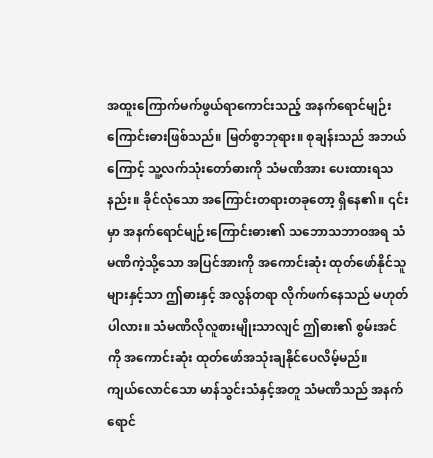အထူးကြောက်မက်ဖွယ်ရာကောင်းသည့် အနက်ရောင်မျဉ်းကြောင်းဓားဖြစ်သည်။ မြတ်စွာဘုရား။ စုချန်းသည် အဘယ်ကြောင့် သူ့လက်သုံးတော်ဓားကို သံမဏိအား ပေးထားရသနည်း။ ခိုင်လုံသော အကြောင်းတရားတခုတော့ ရှိနေ၏။ ၎င်းမှာ အနက်ရောင်မျဉ်းကြောင်းဓား၏ သဘောသဘာဝအရ သံမဏိကဲ့သို့သော အပြင်အားကို အကောင်းဆုံး ထုတ်ဖော်နိုင်သူများနှင့်သာ ဤဓားနှင့် အလွန်တရာ လိုက်ဖက်နေသည် မဟုတ်ပါလား။ သံမဏိလိုလူစားမျိုးသာလျင် ဤဓား၏ စွမ်းအင်ကို အကောင်းဆုံး ထုတ်ဖော်အသုံးချနိုင်ပေလိမ့်မည်။
ကျယ်လောင်သော မာန်သွင်းသံနှင့်အတူ သံမဏိသည် အနက်ရောင်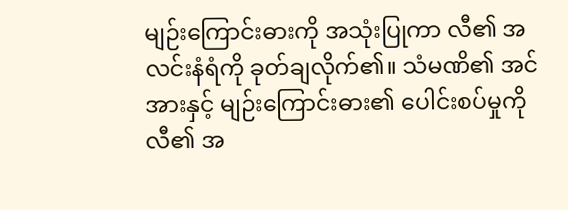မျဉ်းကြောင်းဓားကို အသုံးပြုကာ လီ၏ အလင်းနံရံကို ခုတ်ချလိုက်၏။ သံမဏိ၏ အင်အားနှင့် မျဉ်းကြောင်းဓား၏ ပေါင်းစပ်မှုကို လီ၏ အ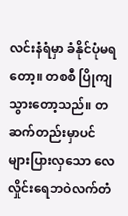လင်းနံရံမှာ ခံနိုင်ပုံမရတော့။ တစစီ ပြိုကျသွားတော့သည်။ တဆက်တည်းမှာပင် များပြားလှသော လေလှိုင်းရေဘဝဲလက်တံ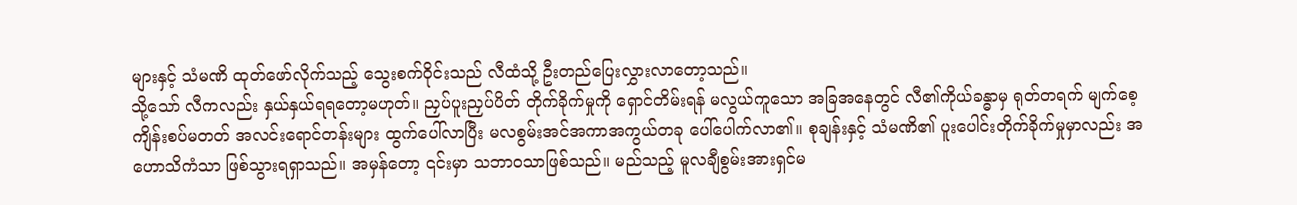များနှင့် သံမဏိ ထုတ်ဖော်လိုက်သည့် သွေးစက်ဝိုင်းသည် လီထံသို့ ဦးတည်ပြေးလွှားလာတော့သည်။
သို့သော် လီကလည်း နှယ်နှယ်ရရတော့မဟုတ်။ ညှပ်ပူးညှပ်ပိတ် တိုက်ခိုက်မှုကို ရှောင်တိမ်းရန် မလွယ်ကူသော အခြအနေတွင် လီ၏ကိုယ်ခန္ဓာမှ ရုတ်တရက် မျက်စေ့ကျိန်းစပ်မတတ် အလင်းရောင်တန်းများ ထွက်ပေါ်လာပြီး မလစွမ်းအင်အကာအကွယ်တခု ပေါ်ပေါက်လာ၏။ စုချန်းနှင့် သံမဏိ၏ ပူးပေါင်းတိုက်ခိုက်မှုမှာလည်း အဟောသိကံသာ ဖြစ်သွားရရှာသည်။ အမှန်တော့ ၎င်းမှာ သဘာဝသာဖြစ်သည်။ မည်သည့် မူလချီစွမ်းအားရှင်မ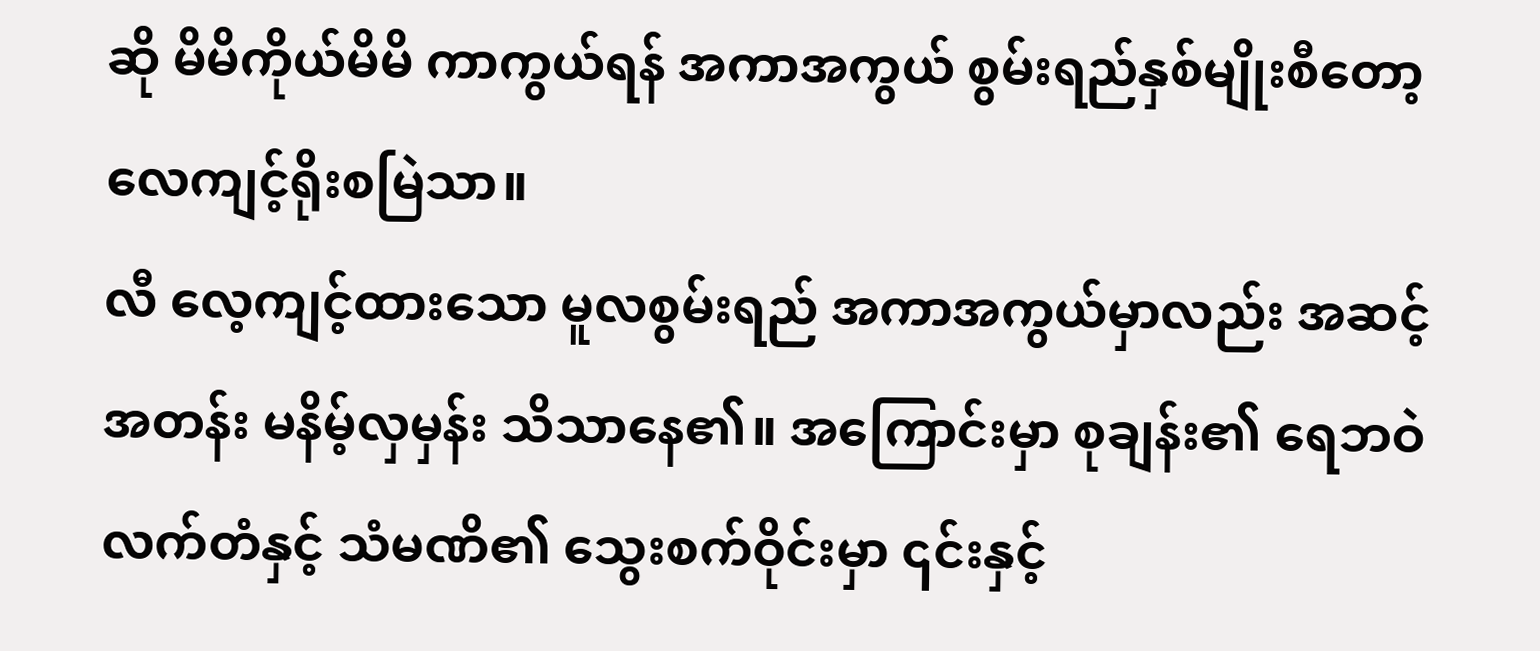ဆို မိမိကိုယ်မိမိ ကာကွယ်ရန် အကာအကွယ် စွမ်းရည်နှစ်မျိုးစီတော့ လေကျင့်ရိုးစမြဲသာ။
လီ လေ့ကျင့်ထားသော မူလစွမ်းရည် အကာအကွယ်မှာလည်း အဆင့်အတန်း မနိမ့်လှမှန်း သိသာနေ၏။ အကြောင်းမှာ စုချန်း၏ ရေဘဝဲလက်တံနှင့် သံမဏိ၏ သွေးစက်ဝိုင်းမှာ ၎င်းနှင့်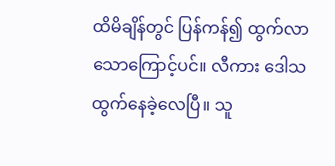ထိမိချိန်တွင် ပြန်ကန်၍ ထွက်လာသောကြောင့်ပင်။ လီကား ဒေါသထွက်နေခဲ့လေပြီ။ သူ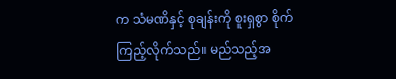က သံမဏိနှင့် စုချန်းကို စူးရှစွာ စိုက်ကြည့်လိုက်သည်။ မည်သည့်အ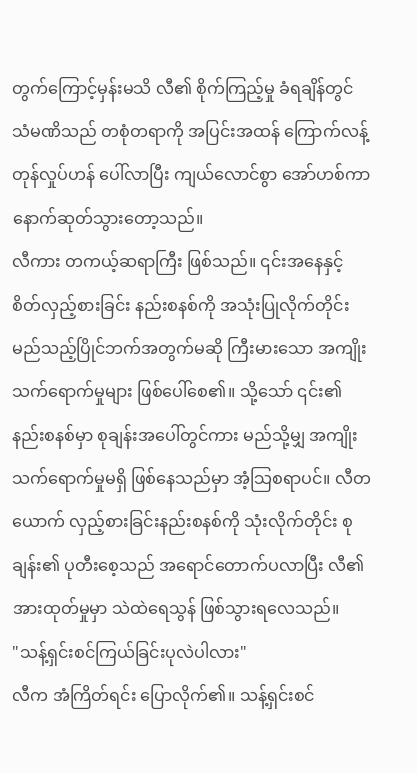တွက်ကြောင့်မှန်းမသိ လီ၏ စိုက်ကြည့်မှု ခံရချိန်တွင် သံမဏိသည် တစုံတရာကို အပြင်းအထန် ကြောက်လန့်တုန်လှုပ်ဟန် ပေါ်လာပြီး ကျယ်လောင်စွာ အော်ဟစ်ကာ နောက်ဆုတ်သွားတော့သည်။
လီကား တကယ့်ဆရာကြီး ဖြစ်သည်။ ၎င်းအနေနှင့် စိတ်လှည့်စားခြင်း နည်းစနစ်ကို အသုံးပြုလိုက်တိုင်း မည်သည့်ပြိုင်ဘက်အတွက်မဆို ကြီးမားသော အကျိုးသက်ရောက်မှုများ ဖြစ်ပေါ်စေ၏။ သို့သော် ၎င်း၏ နည်းစနစ်မှာ စုချန်းအပေါ်တွင်ကား မည်သို့မျှ အကျိုးသက်ရောက်မှုမရှိ ဖြစ်နေသည်မှာ အံ့သြစရာပင်။ လီတယောက် လှည့်စားခြင်းနည်းစနစ်ကို သုံးလိုက်တိုင်း စုချန်း၏ ပုတီးစေ့သည် အရောင်တောက်ပလာပြီး လီ၏ အားထုတ်မှုမှာ သဲထဲရေသွန် ဖြစ်သွားရလေသည်။
"သန့်ရှင်းစင်ကြယ်ခြင်းပုလဲပါလား"
လီက အံကြိတ်ရင်း ပြောလိုက်၏။ သန့်ရှင်းစင်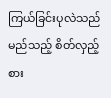ကြယ်ခြင်းပုလဲသည် မည်သည့် စိတ်လှည့်စား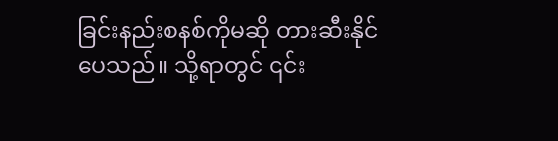ခြင်းနည်းစနစ်ကိုမဆို တားဆီးနိုင်ပေသည်။ သို့ရာတွင် ၎င်း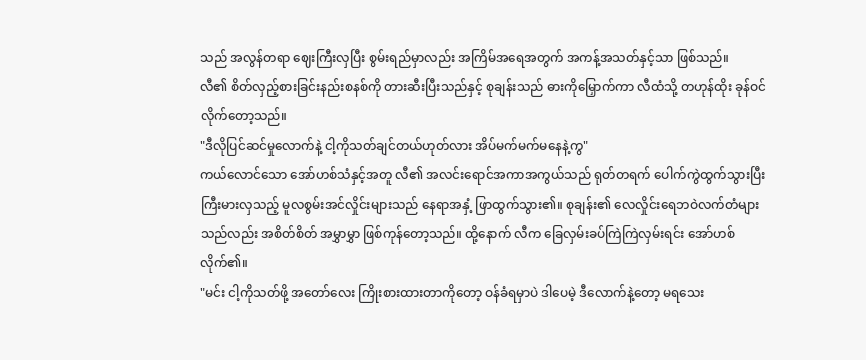သည် အလွန်တရာ ဈေးကြီးလှပြီး စွမ်းရည်မှာလည်း အကြိမ်အရေအတွက် အကန့်အသတ်နှင့်သာ ဖြစ်သည်။
လီ၏ စိတ်လှည့်စားခြင်းနည်းစနစ်ကို တားဆီးပြီးသည်နှင့် စုချန်းသည် ဓားကိုမြှောက်ကာ လီထံသို့ တဟုန်ထိုး ခုန်ဝင်လိုက်တော့သည်။
"ဒီလိုပြင်ဆင်မှုလောက်နဲ့ ငါ့ကိုသတ်ချင်တယ်ဟုတ်လား အိပ်မက်မက်မနေနဲ့ကွ"
ကယ်လောင်သော အော်ဟစ်သံနှင့်အတူ လီ၏ အလင်းရောင်အကာအကွယ်သည် ရုတ်တရက် ပေါက်ကွဲထွက်သွားပြီး ကြီးမားလှသည့် မူလစွမ်းအင်လှိုင်းများသည် နေရာအနှံ့ ဖြာထွက်သွား၏။ စုချန်း၏ လေလှိုင်းရေဘဝဲလက်တံများသည်လည်း အစိတ်စိတ် အမွှာမွှာ ဖြစ်ကုန်တော့သည်။ ထို့နောက် လီက ခြေလှမ်းခပ်ကြဲကြဲလှမ်းရင်း အော်ဟစ်လိုက်၏။
"မင်း ငါ့ကိုသတ်ဖို့ အတော်လေး ကြိုးစားထားတာကိုတော့ ဝန်ခံရမှာပဲ ဒါပေမဲ့ ဒီလောက်နဲ့တော့ မရသေး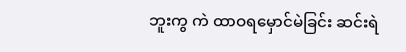ဘူးကွ ကဲ ထာဝရမှောင်မဲခြင်း ဆင်းရဲ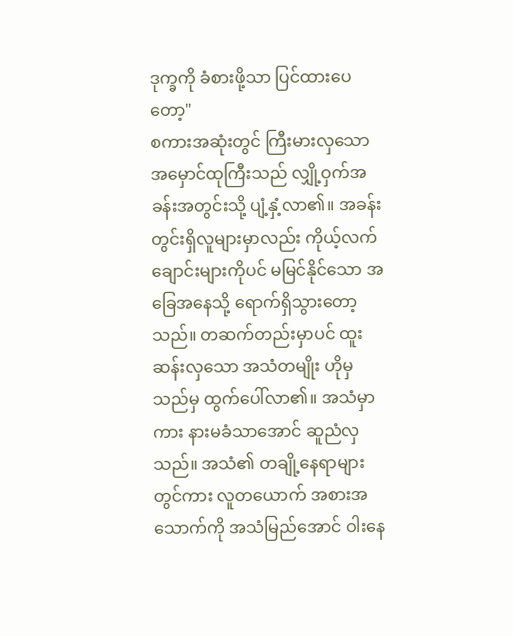ဒုက္ခကို ခံစားဖို့သာ ပြင်ထားပေတော့"
စကားအဆုံးတွင် ကြီးမားလှသော အမှောင်ထုကြီးသည် လျှို့ဝှက်အခန်းအတွင်းသို့ ပျံ့နှံ့လာ၏။ အခန်းတွင်းရှိလူများမှာလည်း ကိုယ့်လက်ချောင်းများကိုပင် မမြင်နိုင်သော အခြေအနေသို့ ရောက်ရှိသွားတော့သည်။ တဆက်တည်းမှာပင် ထူးဆန်းလှသော အသံတမျိုး ဟိုမှသည်မှ ထွက်ပေါ်လာ၏။ အသံမှာကား နားမခံသာအောင် ဆူညံလှသည်။ အသံ၏ တချို့နေရာများတွင်ကား လူတယောက် အစားအသောက်ကို အသံမြည်အောင် ဝါးနေ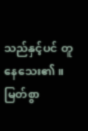သည်နှင့်ပင် တူနေသေး၏။
မြတ်စွာ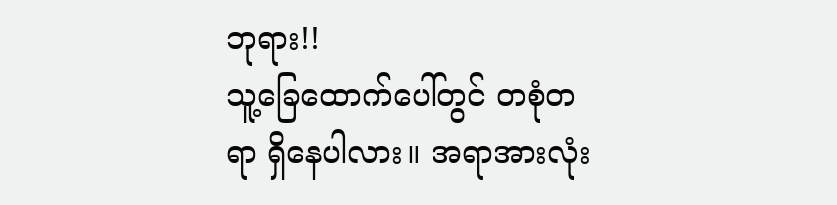ဘုရား!!
သူ့ခြေထောက်ပေါ်တွင် တစုံတရာ ရှိနေပါလား။ အရာအားလုံး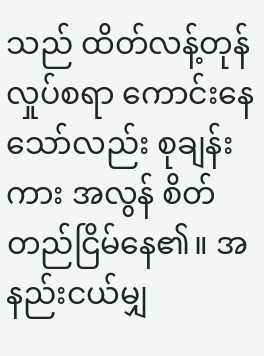သည် ထိတ်လန့်တုန်လှုပ်စရာ ကောင်းနေသော်လည်း စုချန်းကား အလွန် စိတ်တည်ငြိမ်နေ၏။ အနည်းငယ်မျှ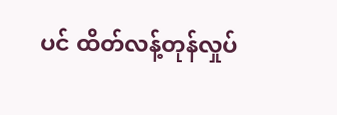ပင် ထိတ်လန့်တုန်လှုပ်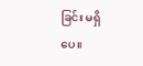ခြင်း မရှိပေ။